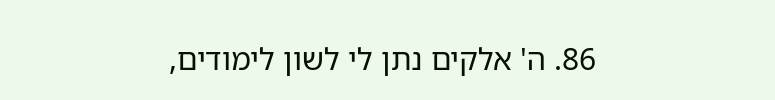86. ה' אלקים נתן לי לשון לימודים,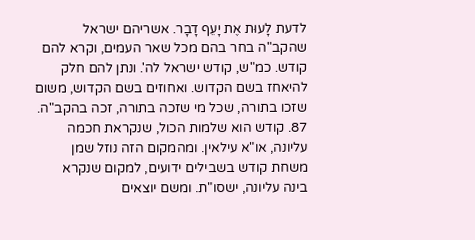לדעת לָעוּת אֶת יָעֵף דָבָר. אשריהם ישראל שהקב"ה בחר בהם מכל שאר העמים, וקרא להם קודש. כמ"ש, קודש ישראל לה'. ונתן להם חלק להיאחז בשם הקדוש. ואחוזים בשם הקדוש, משום שזכו בתורה, שכל מי שזכה בתורה, זכה בהקב"ה.
87. קודש הוא שלמות הכול, שנקראת חכמה עליונה, או"א עילאין. ומהמקום הזה נוזל שמן משחת קודש בשבילים ידועים, למקום שנקרא בינה עליונה, ישסו"ת. ומשם יוצאים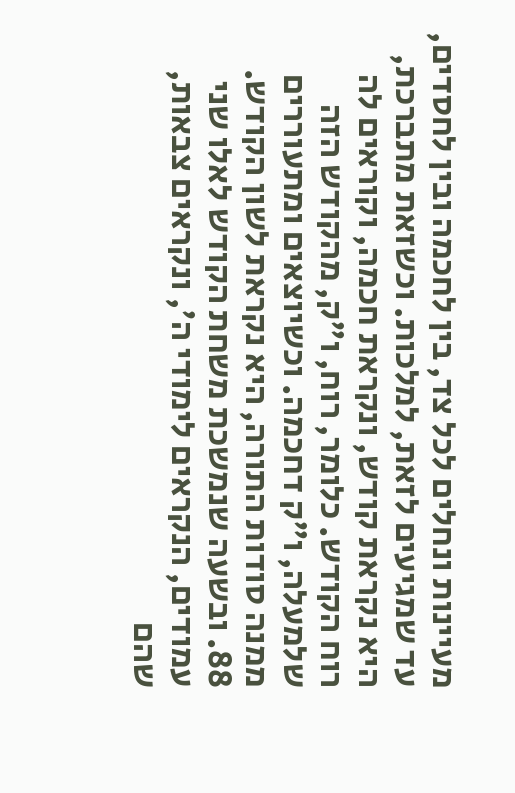מעיינות ונחלים לכל צד, בין לחכמה ובין לחסדים, עד שמגיעים לזאת, למלכות. וכשזאת מתברכת, היא נקראת קודש, ונקראת חכמה, וקוראים לה רוח הקודש. כלומר, רוח, ו"ק, מהקודש הזה שלמעלה, ו"ק דחכמה. וכשיוצאים ומתעוררים ממנה סודות התורה, היא נקראת לשון הקודש.
88. ובשעה שנמשכת משחת הקודש לאלו שני עמודים, הנקראים לימודי ה', ונקראים צבאות, שהם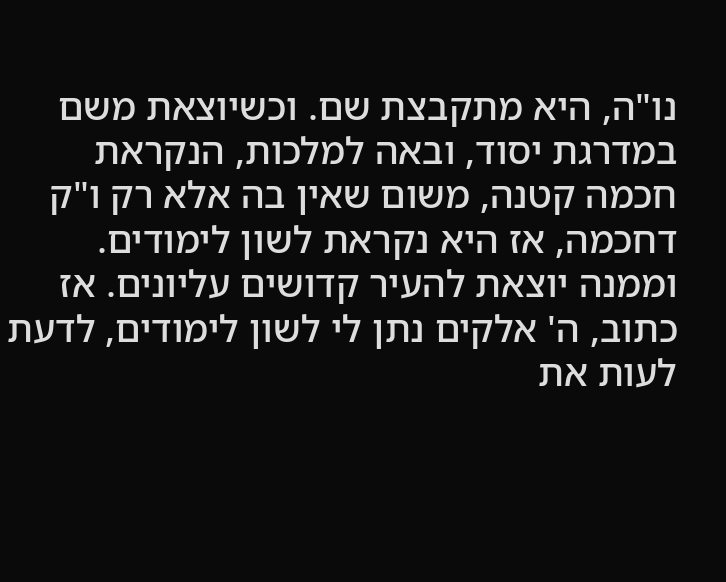נו"ה, היא מתקבצת שם. וכשיוצאת משם במדרגת יסוד, ובאה למלכות, הנקראת חכמה קטנה, משום שאין בה אלא רק ו"ק דחכמה, אז היא נקראת לשון לימודים. וממנה יוצאת להעיר קדושים עליונים. אז כתוב, ה' אלקים נתן לי לשון לימודים, לדעת לעות את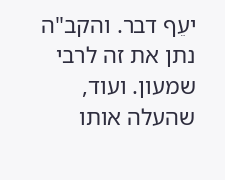יעֵף דבר. והקב"ה נתן את זה לרבי שמעון. ועוד, שהעלה אותו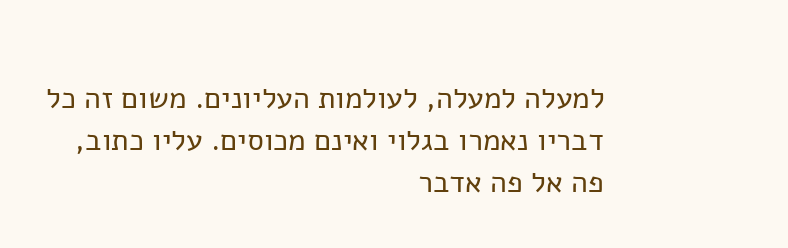למעלה למעלה, לעולמות העליונים. משום זה כל דבריו נאמרו בגלוי ואינם מכוסים. עליו כתוב, פה אל פה אדבר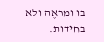בו ומראֶה ולא בחידות.